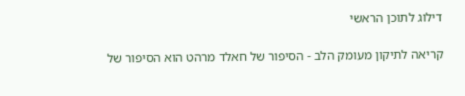דילוג לתוכן הראשי

קריאה לתיקון מעומק הלב - הסיפור של חאלד מרהט הוא הסיפור של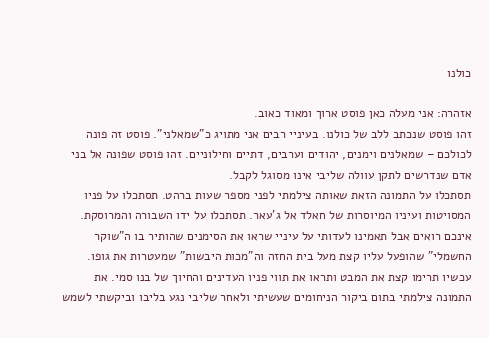כולנו

אזהרה: אני מעלה כאן פוסט ארוך ומאוד כאוב.
זהו פוסט שנכתב ללב של כולנו. בעיניי רבים אני מתויג כ"שמאלני". פוסט זה פונה לכולכם – שמאלנים וימנים, יהודים וערבים, דתיים וחילוניים. זהו פוסט שפונה אל בני אדם שנדרשים לתקן עוולה שליבי אינו מסוגל לקבל.
תסתכלו על התמונה הזאת שאותה צילמתי לפני מספר שעות ברהט. תסתכלו על פניו המסויטות ועיניו המיוסרות של חאלד אל ג'עאר. תסתכלו על ידו השבורה והמרוסקת. אינכם רואים אבל תאמינו לעדותי על עיניי שראו את הסימנים שהותיר בו ה"שוקר החשמלי" שהופעל עליו קצת מעל בית החזה וה"מכות היבשות" שמעטרות את גופו. עכשיו תרימו קצת את המבט ותראו את תווי פניו העדינים והחיוך של בנו סמי. את התמונה צילמתי בתום ביקור הניחומים שעשיתי ולאחר שליבי נגע בליבו וביקשתי לשמש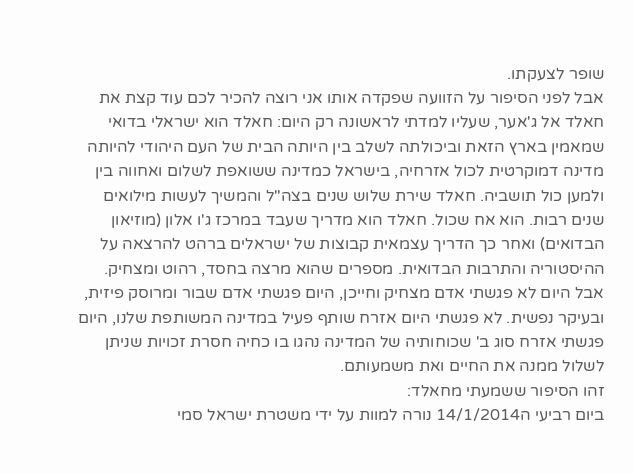שופר לצעקתו.
אבל לפני הסיפור על הזוועה שפקדה אותו אני רוצה להכיר לכם עוד קצת את חאלד אל ג'אער, שעליו למדתי לראשונה רק היום: חאלד הוא ישראלי בדואי שמאמין בארץ הזאת וביכולתה לשלב בין היותה הבית של העם היהודי להיותה מדינה דמוקרטית לכול אזרחיה, בישראל כמדינה ששואפת לשלום ואחווה בין ולמען כול תושביה. חאלד שירת שלוש שנים בצה"ל והמשיך לעשות מילואים שנים רבות. הוא אח שכול. חאלד הוא מדריך שעבד במרכז ג'ו אלון (מוזיאון הבדואים) ואחר כך הדריך עצמאית קבוצות של ישראלים ברהט להרצאה על ההיסטוריה והתרבות הבדואית. מספרים שהוא מרצה בחסד, רהוט ומצחיק. אבל היום לא פגשתי אדם מצחיק וחייכן, היום פגשתי אדם שבור ומרוסק פיזית, ובעיקר נפשית. לא פגשתי היום אזרח שותף פעיל במדינה המשותפת שלנו, היום פגשתי אזרח סוג ב' שכוחותיה של המדינה נהגו בו כחיה חסרת זכויות שניתן לשלול ממנה את החיים ואת משמעותם.
זהו הסיפור ששמעתי מחאלד:
ביום רביעי ה14/1/2014 נורה למוות על ידי משטרת ישראל סמי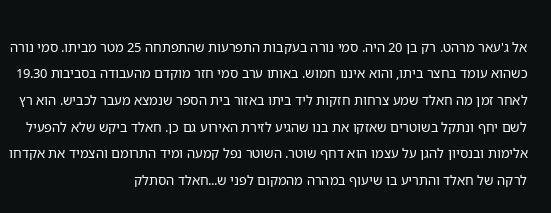אל ג'עאר מרהט. רק בן 20 היה. סמי נורה בעקבות התפרעות שהתפתחה 25 מטר מביתו. סמי נורה כשהוא עומד בחצר ביתו, והוא איננו חמוש. באותו ערב סמי חזר מוקדם מהעבודה בסביבות 19.30 לאחר זמן מה חאלד שמע צרחות חזקות ליד ביתו באזור בית הספר שנמצא מעבר לכביש. הוא רץ לשם יחף ונתקל בשוטרים שאזקו את בנו שהגיע לזירת האירוע גם כן. חאלד ביקש שלא להפעיל אלימות ובנסיון להגן על עצמו הוא דחף שוטר. השוטר נפל קמעה ומיד התרומם והצמיד את אקדחו לרקה של חאלד והתריע בו שיעוף במהרה מהמקום לפני ש...חאלד הסתלק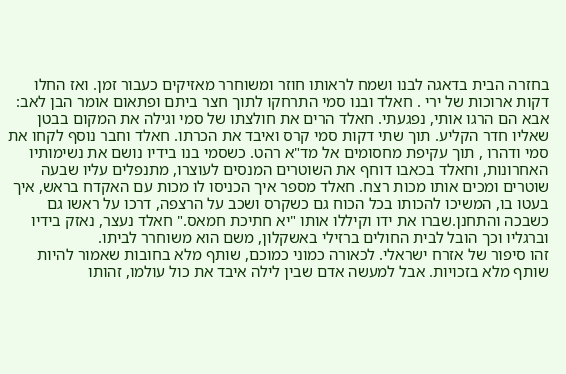בחזרה הבית בדאגה לבנו ושמח לראותו חוזר ומשוחרר מאזיקים כעבור זמן. ואז החלו דקות ארוכות של ירי . חאלד ובנו סמי התרחקו לתוך חצר ביתם ופתאום אומר הבן לאב: אבא הם הרגו אותי, נפגעתי. חאלד הרים את חולצתו של סמי וגילה את המקום בבטן שאליו חדר הקליע. תוך שתי דקות סמי קרס ואיבד את הכרתו. חאלד וחבר נוסף לקחו את סמי ודהרו , תוך עקיפת מחסומים אל מד"א רהט. כשסמי בנו בידיו נושם את נשימותיו האחרונות, וחאלד בכאבו דוחף את השוטרים המנסים לעוצרו, מתנפלים עליו שבעה שוטרים ומכים אותו מכות רצח. חאלד מספר איך הכניסו לו מכות עם האקדח בראש, איך בעטו בו, המשיכו להכותו בכל הכוח גם כשקרס ושכב על הרצפה, דרכו על ראשו גם כשבכה והתחנן.שברו את ידו וקיללו אותו "יא חתיכת חמאס." חאלד נעצר, נאזק בידיו וברגליו וכך הובל לבית החולים ברזילי באשקלון, משם הוא משוחרר לביתו.
זהו סיפור של אזרח ישראלי. לכאורה כמוני כמוכם, שותף מלא בחובות שאמור להיות שותף מלא בזכויות. אבל למעשה אדם שבין לילה איבד את כול עולמו, זהותו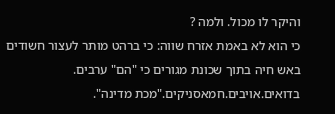והיקר לו מכול. ולמה ?
כי הוא לא באמת אזרח שווה: כי ברהט מותר לעצור חשודים באש חיה בתוך שכונת מגורים כי "הם" ערבים. בדואים.אויבים.חמאסניקים."מכת מדינה".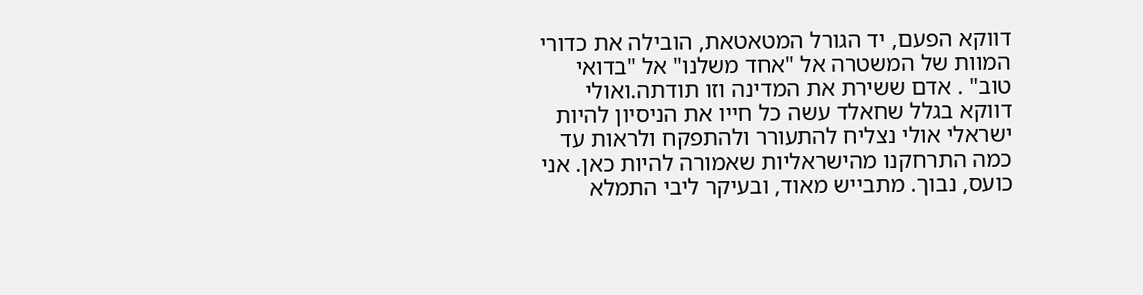דווקא הפעם, יד הגורל המטאטאת, הובילה את כדורי המוות של המשטרה אל "אחד משלנו" אל "בדואי טוב" . אדם ששירת את המדינה וזו תודתה.ואולי דווקא בגלל שחאלד עשה כל חייו את הניסיון להיות ישראלי אולי נצליח להתעורר ולהתפקח ולראות עד כמה התרחקנו מהישראליות שאמורה להיות כאן. אני כועס, נבוך. מתבייש מאוד, ובעיקר ליבי התמלא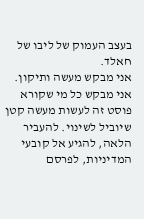בעצב העמוק של ליבו של חאלד.
אני מבקש מעשה ותיקון. אני מבקש כל מי שקורא פוסט זה לעשות מעשה קטן שיוביל לשינוי. להעביר הלאה, להגיע אל קובעי המדיניות, לפרסם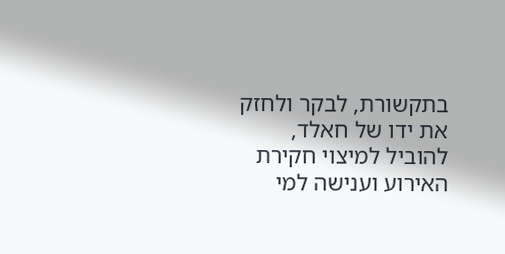בתקשורת, לבקר ולחזק את ידו של חאלד, להוביל למיצוי חקירת האירוע וענישה למי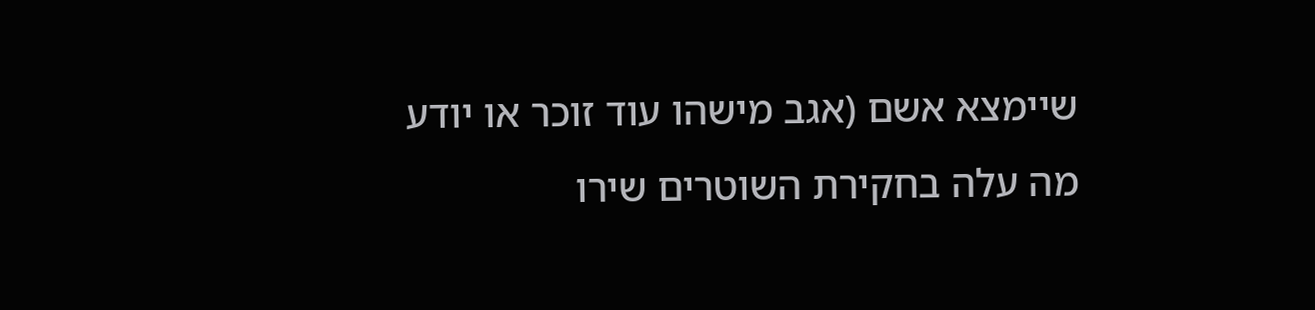שיימצא אשם (אגב מישהו עוד זוכר או יודע מה עלה בחקירת השוטרים שירו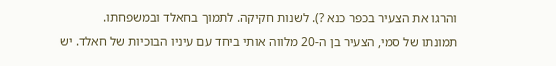והרגו את הצעיר בכפר כנא ?). לשנות חקיקה. לתמוך בחאלד ובמשפחתו.
תמונתו של סמי, הצעיר בן ה-20 מלווה אותי ביחד עם עיניו הבוכיות של חאלד. יש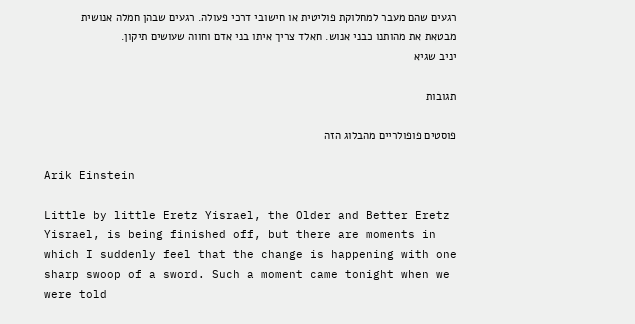רגעים שהם מעבר למחלוקת פוליטית או חישובי דרכי פעולה. רגעים שבהן חמלה אנושית מבטאת את מהותנו כבני אנוש. חאלד צריך איתו בני אדם וחווה שעושים תיקון.
יניב שגיא

תגובות

פוסטים פופולריים מהבלוג הזה

Arik Einstein

Little by little Eretz Yisrael, the Older and Better Eretz Yisrael, is being finished off, but there are moments in which I suddenly feel that the change is happening with one sharp swoop of a sword. Such a moment came tonight when we were told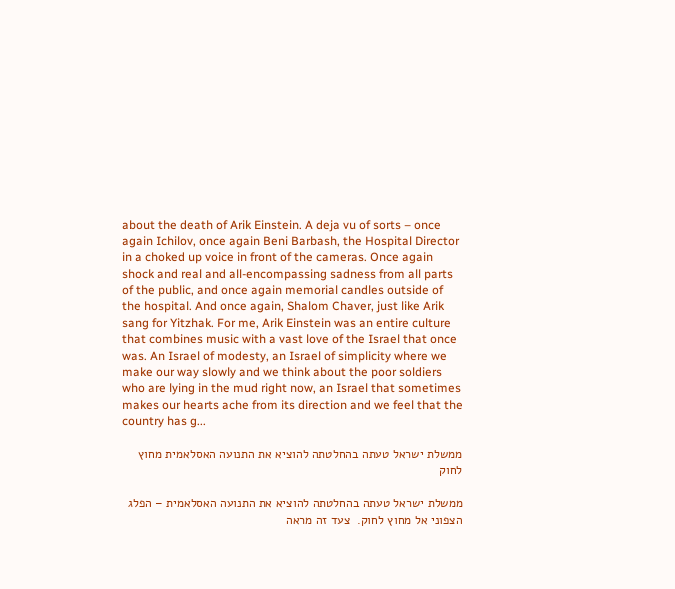about the death of Arik Einstein. A deja vu of sorts – once again Ichilov, once again Beni Barbash, the Hospital Director in a choked up voice in front of the cameras. Once again shock and real and all-encompassing sadness from all parts of the public, and once again memorial candles outside of the hospital. And once again, Shalom Chaver, just like Arik sang for Yitzhak. For me, Arik Einstein was an entire culture that combines music with a vast love of the Israel that once was. An Israel of modesty, an Israel of simplicity where we make our way slowly and we think about the poor soldiers who are lying in the mud right now, an Israel that sometimes makes our hearts ache from its direction and we feel that the country has g...

ממשלת ישראל טעתה בהחלטתה להוציא את התנועה האסלאמית מחוץ לחוק

ממשלת ישראל טעתה בהחלטתה להוציא את התנועה האסלאמית – הפלג הצפוני אל מחוץ לחוק.  צעד זה מראה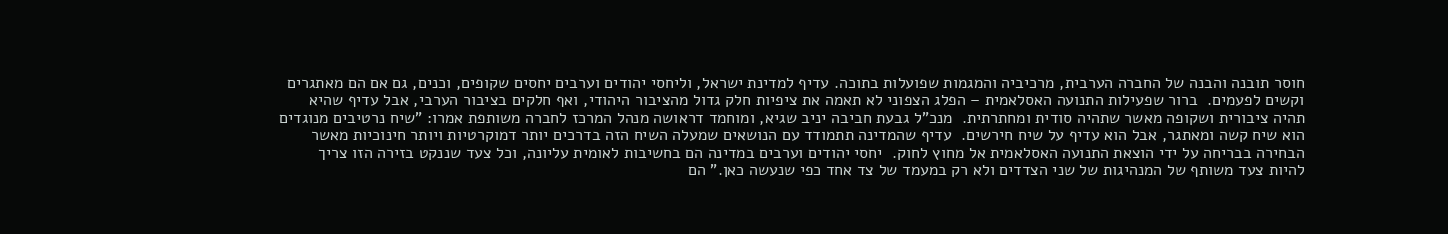חוסר תובנה והבנה של החברה הערבית, מרכיביה והמגמות שפועלות בתוכה. עדיף למדינת ישראל, וליחסי יהודים וערבים יחסים שקופים, וכנים, גם אם הם מאתגרים וקשים לפעמים.  ברור שפעילות התנועה האסלאמית – הפלג הצפוני לא תאמה את ציפיות חלק גדול מהציבור היהודי, ואף חלקים בציבור הערבי, אבל עדיף שהיא תהיה ציבורית ושקופה מאשר שתהיה סודית ומחתרתית.  מנכ"ל גבעת חביבה יניב שגיא, ומוחמד דראושה מנהל המרכז לחברה משותפת אמרו: "שיח נרטיבים מנוגדים הוא שיח קשה ומאתגר, אבל הוא עדיף על שיח חירשים.  עדיף שהמדינה תתמודד עם הנושאים שמעלה השיח הזה בדרכים יותר דמוקרטיות ויותר חינוכיות מאשר הבחירה בבריחה על ידי הוצאת התנועה האסלאמית אל מחוץ לחוק.  יחסי יהודים וערבים במדינה הם בחשיבות לאומית עליונה, וכל צעד שננקט בזירה הזו צריך להיות צעד משותף של המנהיגות של שני הצדדים ולא רק במעמד של צד אחד כפי שנעשה כאן." הם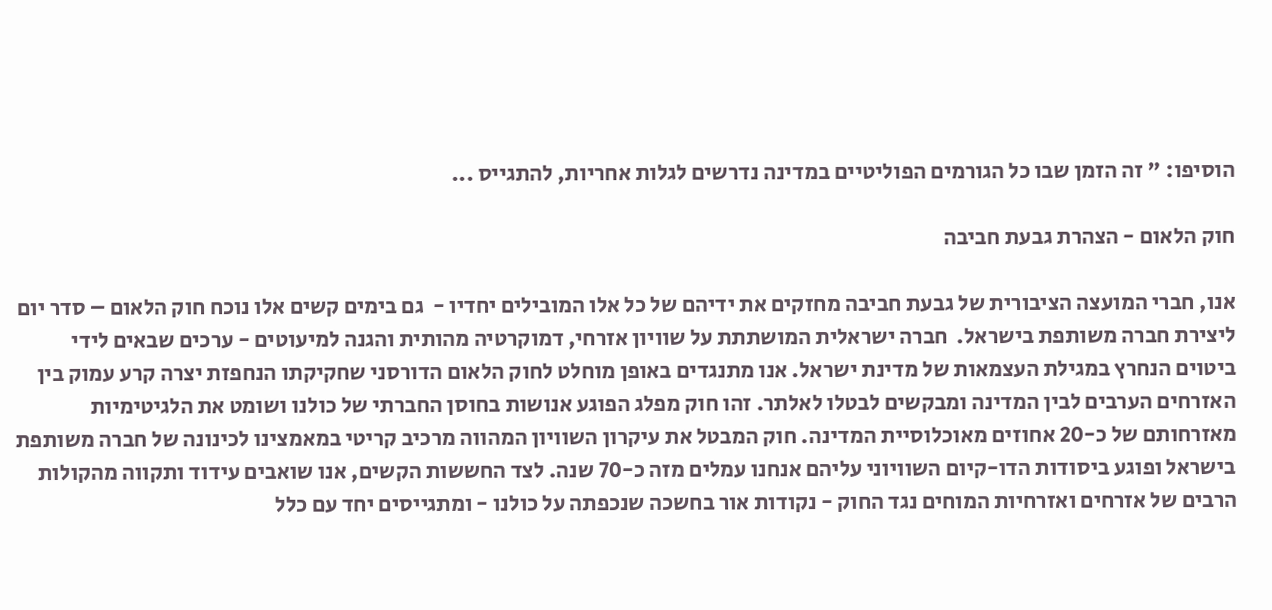הוסיפו: " זה הזמן שבו כל הגורמים הפוליטיים במדינה נדרשים לגלות אחריות, להתגייס ...

חוק הלאום - הצהרת גבעת חביבה

אנו, חברי המועצה הציבורית של גבעת חביבה מחזקים את ידיהם של כל אלו המובילים יחדיו -  גם בימים קשים אלו נוכח חוק הלאום – סדר יום ליצירת חברה משותפת בישראל.  חברה ישראלית המושתתת על שוויון אזרחי, דמוקרטיה מהותית והגנה למיעוטים - ערכים שבאים לידי ביטוים הנחרץ במגילת העצמאות של מדינת ישראל. אנו מתנגדים באופן מוחלט לחוק הלאום הדורסני שחקיקתו הנחפזת יצרה קרע עמוק בין האזרחים הערבים לבין המדינה ומבקשים לבטלו לאלתר. זהו חוק מפלג הפוגע אנושות בחוסן החברתי של כולנו ושומט את הלגיטימיות מאזרחותם של כ-20 אחוזים מאוכלוסיית המדינה. חוק המבטל את עיקרון השוויון המהווה מרכיב קריטי במאמצינו לכינונה של חברה משותפת בישראל ופוגע ביסודות הדו-קיום השוויוני עליהם אנחנו עמלים מזה כ-70 שנה. לצד החששות הקשים, אנו שואבים עידוד ותקווה מהקולות הרבים של אזרחים ואזרחיות המוחים נגד החוק - נקודות אור בחשכה שנכפתה על כולנו - ומתגייסים יחד עם כלל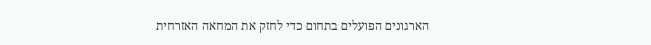הארגונים הפועלים בתחום כדי לחזק את המחאה האזרחית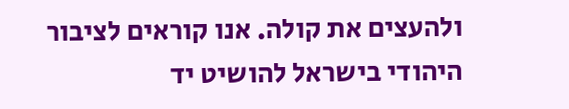ולהעצים את קולה. אנו קוראים לציבור היהודי בישראל להושיט יד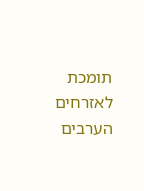תומכת לאזרחים הערבים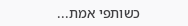כשותפי אמת...